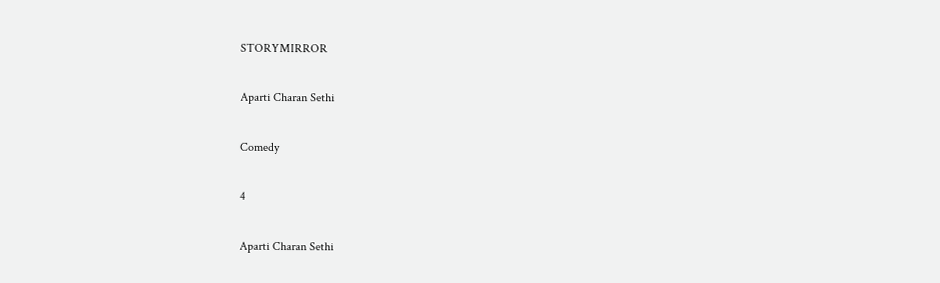STORYMIRROR

Aparti Charan Sethi

Comedy

4

Aparti Charan Sethi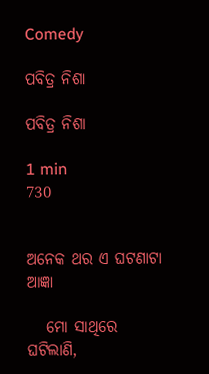Comedy

ପବିତ୍ର ନିଶା

ପବିତ୍ର ନିଶା

1 min
730


ଅନେକ ଥର ଏ ଘଟଣାଟା ଆଜ୍ଞା

   ମୋ ସାଥିରେ ଘଟିଲାଣି‌,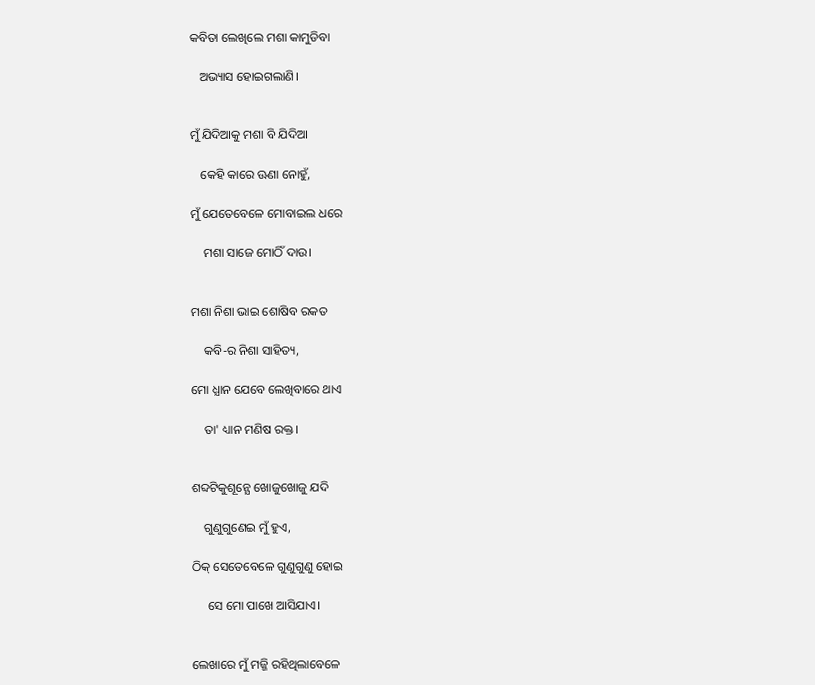କବିତା ଲେଖିଲେ ମଶା କାମୁଡିବା

   ଅଭ୍ୟାସ ହୋଇଗଲାଣି।


ମୁଁ ଯିଦିଆ‌କୁ ମଶା ବି ଯିଦିଆ

   କେହି କାରେ‌ ଊଣା ନୋହୁଁ,

ମୁଁ ଯେତେବେଳେ ମୋବାଇଲ ଧରେ

    ମଶା ସାଜେ ମୋଠିଁ ଦାଉ।


ମଶା ନିଶା ଭାଇ ଶୋଷିବ ରକତ‌

    କବି-ର ନିଶା ସାହିତ୍ୟ,

ମୋ ଧ୍ଯାନ ଯେବେ ଲେଖିବାରେ ଥାଏ

    ତା' ଧ୍ୟାନ ମଣିଷ ରକ୍ତ।


ଶବ୍ଦଟିକୁଶୂନ୍ଯେ ଖୋଜୁଖୋଜୁ ଯଦି

    ଗୁଣୁଗୁଣେଇ‌ ମୁଁ ହୁଏ,

ଠିକ୍ ସେତେବେଳେ ଗୁଣୁଗୁଣୁ ହୋଇ

     ସେ ମୋ ପାଖେ ଆସିଯାଏ।


ଲେଖାରେ ମୁଁ ମଜ୍ଜି‌ ରହିଥିଲାବେଳେ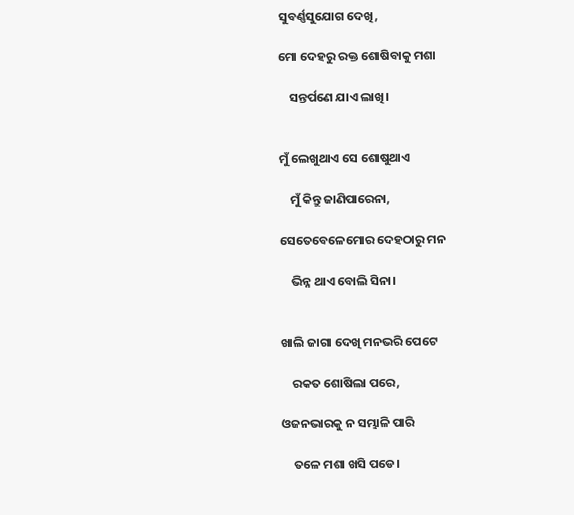ସୁବର୍ଣ୍ଣସୁଯୋଗ ଦେଖି,

ମୋ ଦେହରୁ ରକ୍ତ ଶୋଷିବାକୁ ମଶା

    ସନ୍ତର୍ପଣେ ଯାଏ ଲାଖି‌।


ମୁଁ ଲେଖୁଥାଏ ସେ ଶୋଷୁଥାଏ

    ମୁଁ କିନ୍ତୁ ଜାଣିପାରେନା‌,

ସେତେବେଳେମୋର ଦେହଠାରୁ ମନ

    ଭିନ୍ନ ଥାଏ ବୋଲି ସିନା।


ଖାଲି ଜାଗା ଦେଖି ମନଭରି ପେଟେ

    ରକତ‌ ଶୋଷିଲା‌ ପରେ,

ଓଜନଭାରକୁ ନ ସମ୍ଭାଳି ପାରି

    ତଳେ ମଶା ଖସି ପଡେ।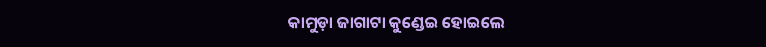କାମୁଡ଼ା ଜାଗାଟା କୁଣ୍ଡେଇ‌ ହୋଇଲେ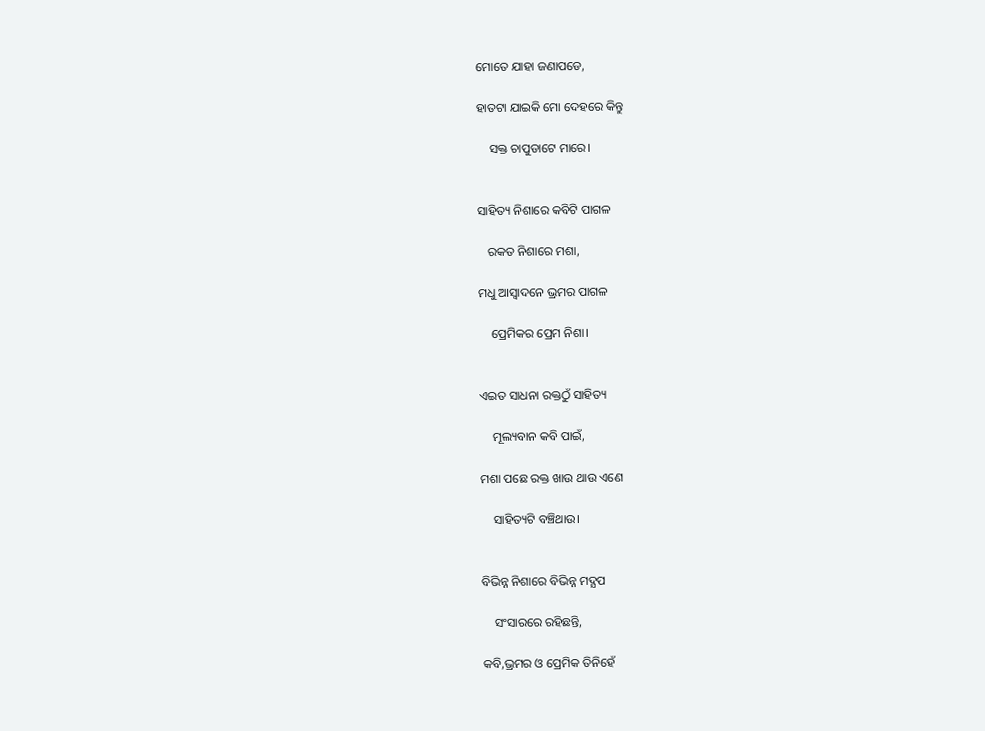ମୋତେ ଯାହା ଜଣାପଡେ,

ହାତଟା ଯାଇକି ମୋ ଦେହରେ କିନ୍ତୁ

    ସକ୍ତ ଚାପୁଡାଟେ ମାରେ।


ସାହିତ୍ୟ ନିଶାରେ କବିଟି ପାଗଳ

   ରକତ‌ ନିଶାରେ ମଶା,

ମଧୁ ଆସ୍ଵାଦନେ ଭ୍ରମର ପାଗଳ

    ପ୍ରେମିକର ପ୍ରେମ ନିଶା।


ଏଇତ ସାଧନା ରକ୍ତଠୁଁ ସାହିତ୍ୟ

    ମୂଲ୍ୟବାନ କବି ପାଇଁ,

ମଶା ପଛେ ରକ୍ତ ଖାଉ ଥାଉ ଏଣେ

    ସାହିତ୍ୟଟି ବଞ୍ଚିଥାଉ।


ବିଭିନ୍ନ ନିଶାରେ ବିଭିନ୍ନ ମଦ୍ଯପ‌

    ସଂସାରରେ ରହିଛନ୍ତି,

କବି,ଭ୍ରମର ଓ ପ୍ରେମିକ ତିନିହେ‌ଁ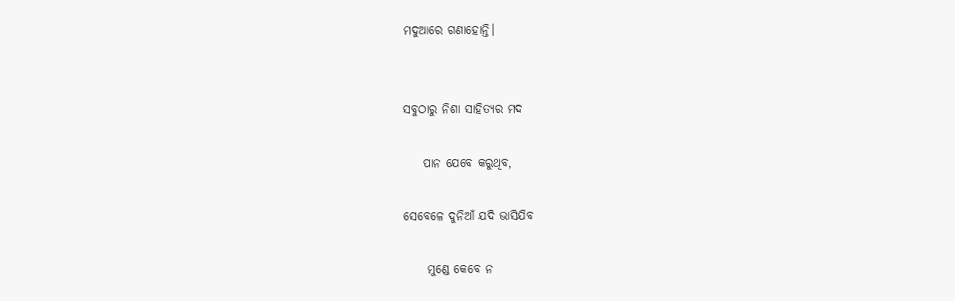ମଦୁଆରେ‌ ଗଣାହୋନ୍ତି।


ସବୁଠାରୁ ନିଶା ସାହିତ୍ୟର ମଦ

    ପାନ ଯେବେ କରୁଥିବ,

ସେବେଳେ ଦୁନିଆଁ ଯଦି ଭାସିଯିବ

     ମୁଣ୍ଡେ କେବେ ନ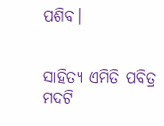ପଶିବ।


ସାହିତ୍ୟ ଏମିତି ପବିତ୍ର ମଦଟି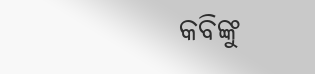କବିଙ୍କୁ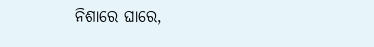ନିଶାରେ ଘାରେ,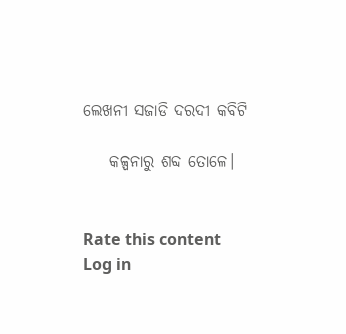ଲେଖନୀ ସଜାଡି ଦରଦୀ କବିଟି‌

    କଳ୍ପନାରୁ ଶବ୍ଦ ତୋଳେ।


Rate this content
Log in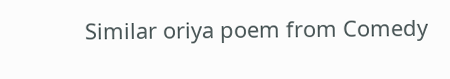Similar oriya poem from Comedy